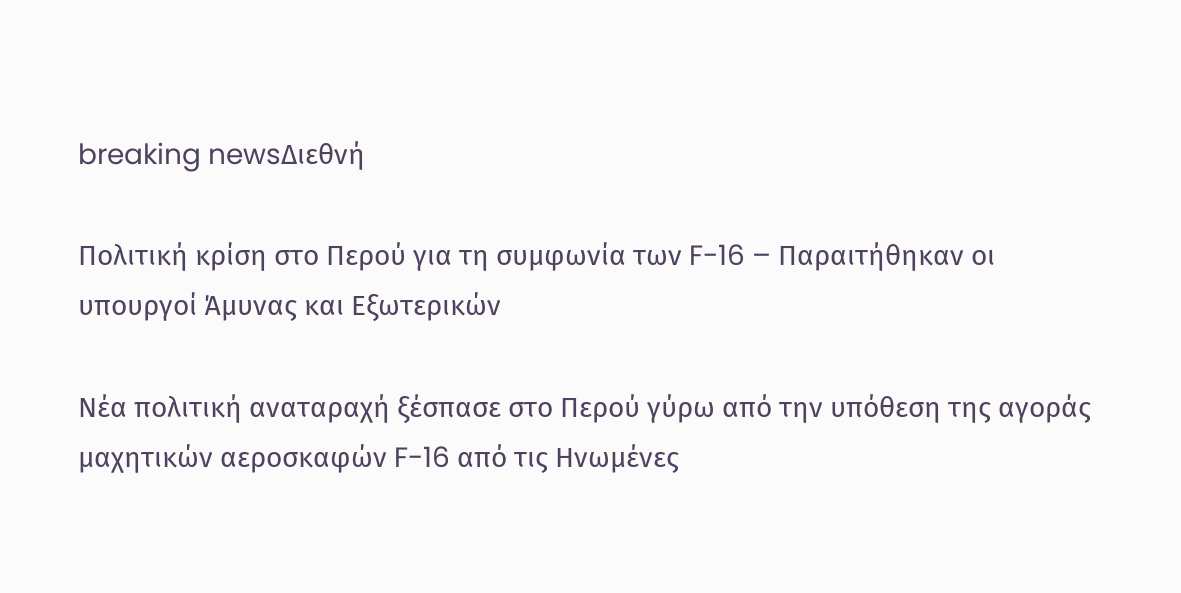breaking newsΔιεθνή

Πολιτική κρίση στο Περού για τη συμφωνία των F-16 – Παραιτήθηκαν οι υπουργοί Άμυνας και Εξωτερικών

Νέα πολιτική αναταραχή ξέσπασε στο Περού γύρω από την υπόθεση της αγοράς μαχητικών αεροσκαφών F-16 από τις Ηνωμένες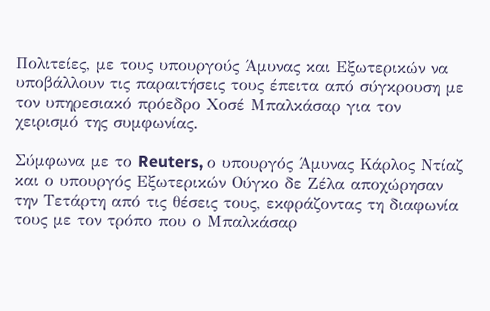Πολιτείες, με τους υπουργούς Άμυνας και Εξωτερικών να υποβάλλουν τις παραιτήσεις τους έπειτα από σύγκρουση με τον υπηρεσιακό πρόεδρο Χοσέ Μπαλκάσαρ για τον χειρισμό της συμφωνίας.

Σύμφωνα με το Reuters, ο υπουργός Άμυνας Κάρλος Ντίαζ και ο υπουργός Εξωτερικών Ούγκο δε Ζέλα αποχώρησαν την Τετάρτη από τις θέσεις τους, εκφράζοντας τη διαφωνία τους με τον τρόπο που ο Μπαλκάσαρ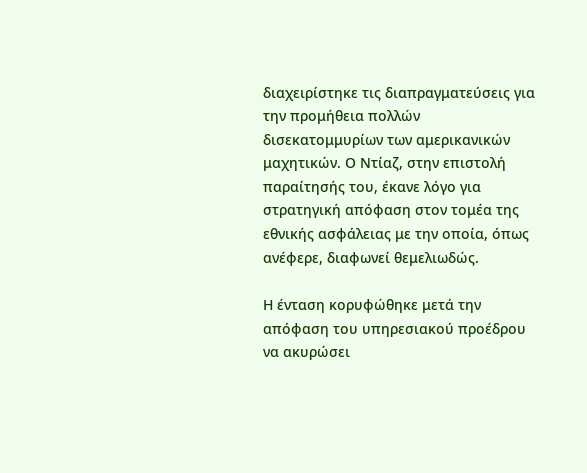διαχειρίστηκε τις διαπραγματεύσεις για την προμήθεια πολλών δισεκατομμυρίων των αμερικανικών μαχητικών. Ο Ντίαζ, στην επιστολή παραίτησής του, έκανε λόγο για στρατηγική απόφαση στον τομέα της εθνικής ασφάλειας με την οποία, όπως ανέφερε, διαφωνεί θεμελιωδώς.

Η ένταση κορυφώθηκε μετά την απόφαση του υπηρεσιακού προέδρου να ακυρώσει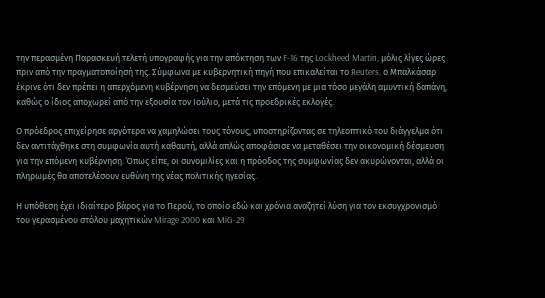την περασμένη Παρασκευή τελετή υπογραφής για την απόκτηση των F-16 της Lockheed Martin, μόλις λίγες ώρες πριν από την πραγματοποίησή της. Σύμφωνα με κυβερνητική πηγή που επικαλείται το Reuters, ο Μπαλκάσαρ έκρινε ότι δεν πρέπει η απερχόμενη κυβέρνηση να δεσμεύσει την επόμενη με μια τόσο μεγάλη αμυντική δαπάνη, καθώς ο ίδιος αποχωρεί από την εξουσία τον Ιούλιο, μετά τις προεδρικές εκλογές.

Ο πρόεδρος επιχείρησε αργότερα να χαμηλώσει τους τόνους, υποστηρίζοντας σε τηλεοπτικό του διάγγελμα ότι δεν αντιτάχθηκε στη συμφωνία αυτή καθαυτή, αλλά απλώς αποφάσισε να μεταθέσει την οικονομική δέσμευση για την επόμενη κυβέρνηση. Όπως είπε, οι συνομιλίες και η πρόοδος της συμφωνίας δεν ακυρώνονται, αλλά οι πληρωμές θα αποτελέσουν ευθύνη της νέας πολιτικής ηγεσίας.

Η υπόθεση έχει ιδιαίτερο βάρος για το Περού, το οποίο εδώ και χρόνια αναζητεί λύση για τον εκσυγχρονισμό του γερασμένου στόλου μαχητικών Mirage 2000 και MiG-29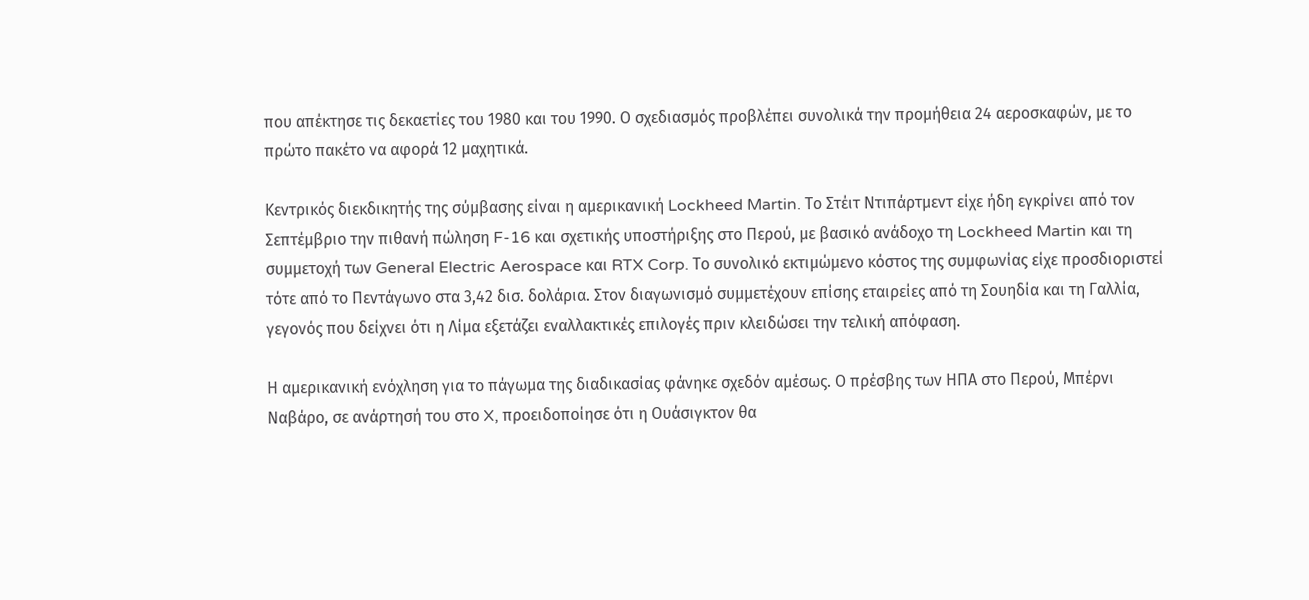που απέκτησε τις δεκαετίες του 1980 και του 1990. Ο σχεδιασμός προβλέπει συνολικά την προμήθεια 24 αεροσκαφών, με το πρώτο πακέτο να αφορά 12 μαχητικά.

Κεντρικός διεκδικητής της σύμβασης είναι η αμερικανική Lockheed Martin. Το Στέιτ Ντιπάρτμεντ είχε ήδη εγκρίνει από τον Σεπτέμβριο την πιθανή πώληση F-16 και σχετικής υποστήριξης στο Περού, με βασικό ανάδοχο τη Lockheed Martin και τη συμμετοχή των General Electric Aerospace και RTX Corp. Το συνολικό εκτιμώμενο κόστος της συμφωνίας είχε προσδιοριστεί τότε από το Πεντάγωνο στα 3,42 δισ. δολάρια. Στον διαγωνισμό συμμετέχουν επίσης εταιρείες από τη Σουηδία και τη Γαλλία, γεγονός που δείχνει ότι η Λίμα εξετάζει εναλλακτικές επιλογές πριν κλειδώσει την τελική απόφαση.

Η αμερικανική ενόχληση για το πάγωμα της διαδικασίας φάνηκε σχεδόν αμέσως. Ο πρέσβης των ΗΠΑ στο Περού, Μπέρνι Ναβάρο, σε ανάρτησή του στο X, προειδοποίησε ότι η Ουάσιγκτον θα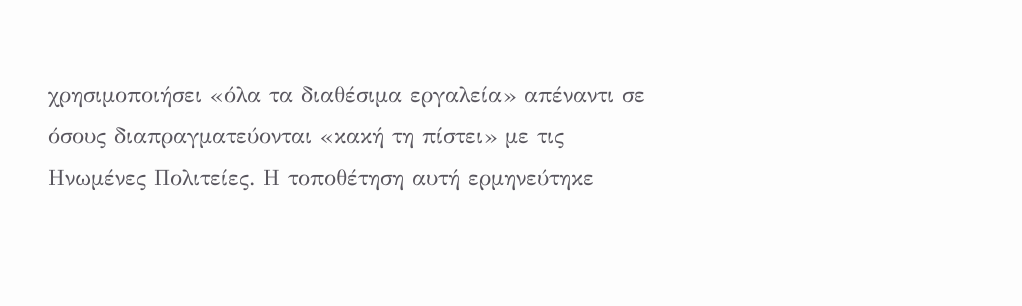χρησιμοποιήσει «όλα τα διαθέσιμα εργαλεία» απέναντι σε όσους διαπραγματεύονται «κακή τη πίστει» με τις Ηνωμένες Πολιτείες. Η τοποθέτηση αυτή ερμηνεύτηκε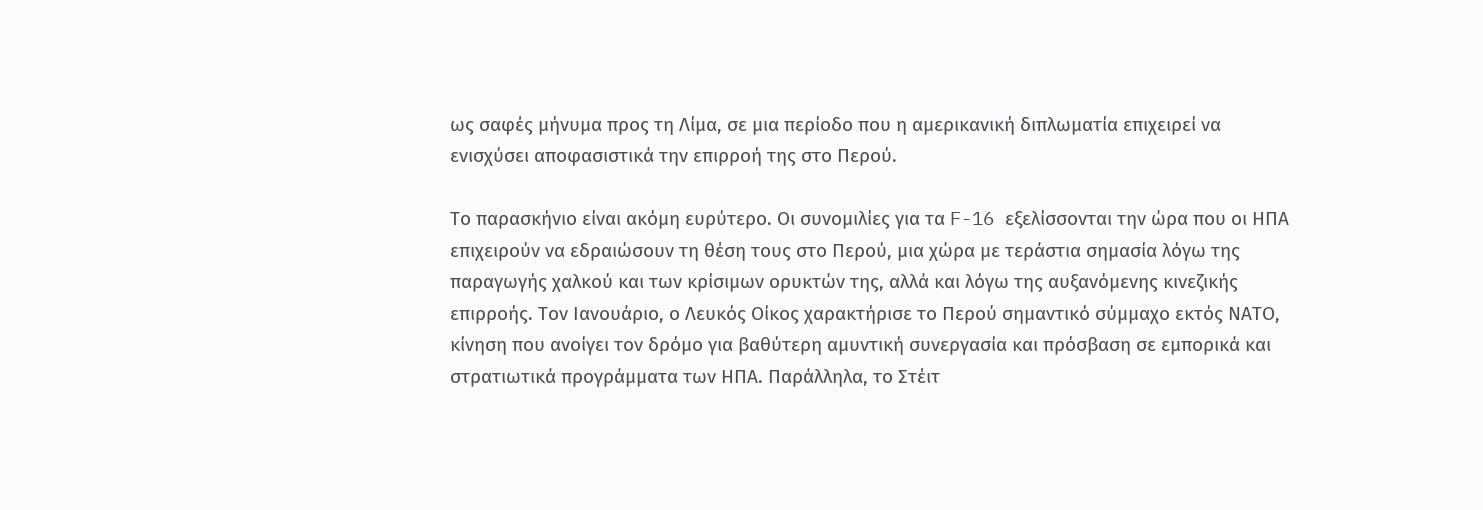ως σαφές μήνυμα προς τη Λίμα, σε μια περίοδο που η αμερικανική διπλωματία επιχειρεί να ενισχύσει αποφασιστικά την επιρροή της στο Περού.

Το παρασκήνιο είναι ακόμη ευρύτερο. Οι συνομιλίες για τα F-16 εξελίσσονται την ώρα που οι ΗΠΑ επιχειρούν να εδραιώσουν τη θέση τους στο Περού, μια χώρα με τεράστια σημασία λόγω της παραγωγής χαλκού και των κρίσιμων ορυκτών της, αλλά και λόγω της αυξανόμενης κινεζικής επιρροής. Τον Ιανουάριο, ο Λευκός Οίκος χαρακτήρισε το Περού σημαντικό σύμμαχο εκτός ΝΑΤΟ, κίνηση που ανοίγει τον δρόμο για βαθύτερη αμυντική συνεργασία και πρόσβαση σε εμπορικά και στρατιωτικά προγράμματα των ΗΠΑ. Παράλληλα, το Στέιτ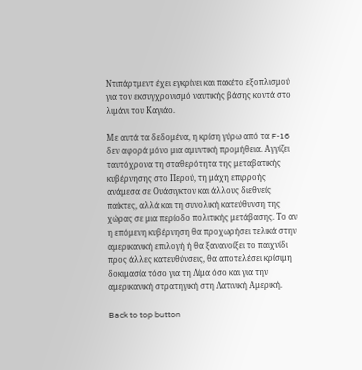Ντιπάρτμεντ έχει εγκρίνει και πακέτο εξοπλισμού για τον εκσυγχρονισμό ναυτικής βάσης κοντά στο λιμάνι του Καγιάο.

Με αυτά τα δεδομένα, η κρίση γύρω από τα F-16 δεν αφορά μόνο μια αμυντική προμήθεια. Αγγίζει ταυτόχρονα τη σταθερότητα της μεταβατικής κυβέρνησης στο Περού, τη μάχη επιρροής ανάμεσα σε Ουάσιγκτον και άλλους διεθνείς παίκτες, αλλά και τη συνολική κατεύθυνση της χώρας σε μια περίοδο πολιτικής μετάβασης. Το αν η επόμενη κυβέρνηση θα προχωρήσει τελικά στην αμερικανική επιλογή ή θα ξανανοίξει το παιχνίδι προς άλλες κατευθύνσεις, θα αποτελέσει κρίσιμη δοκιμασία τόσο για τη Λίμα όσο και για την αμερικανική στρατηγική στη Λατινική Αμερική.

Back to top button